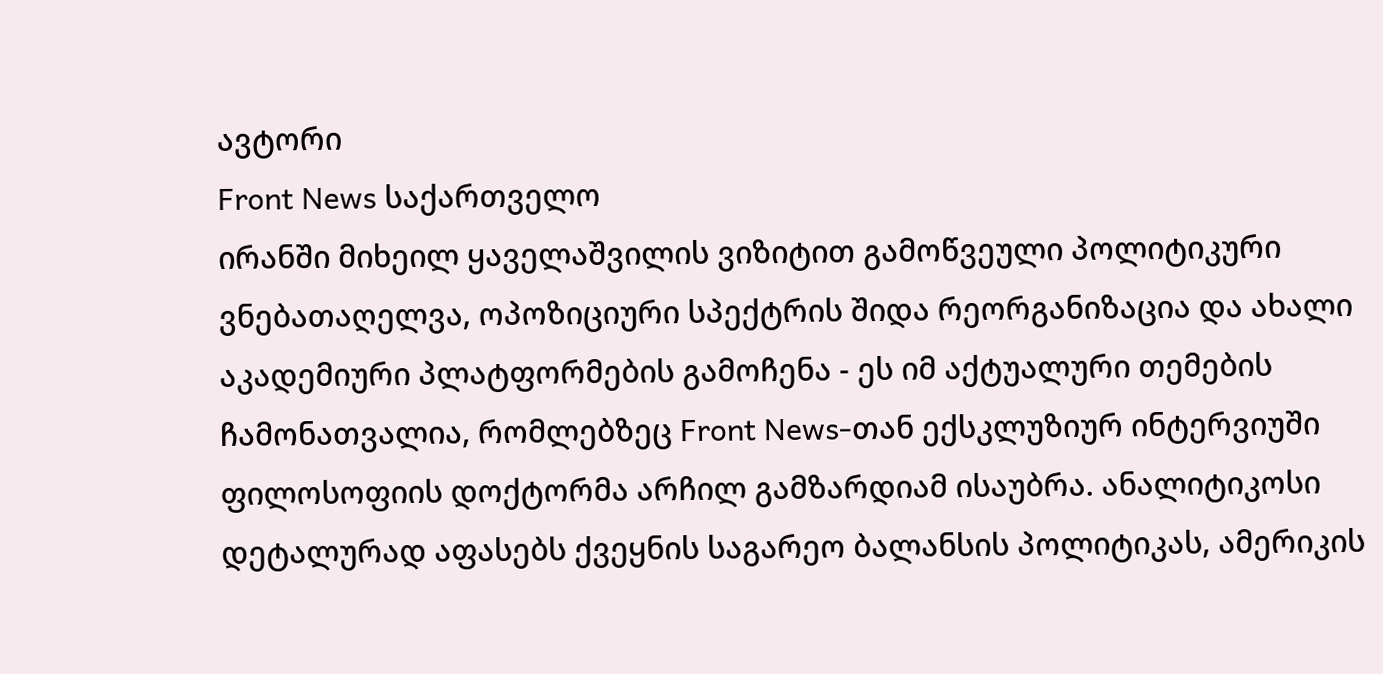ავტორი
Front News საქართველო
ირანში მიხეილ ყაველაშვილის ვიზიტით გამოწვეული პოლიტიკური ვნებათაღელვა, ოპოზიციური სპექტრის შიდა რეორგანიზაცია და ახალი აკადემიური პლატფორმების გამოჩენა - ეს იმ აქტუალური თემების ჩამონათვალია, რომლებზეც Front News-თან ექსკლუზიურ ინტერვიუში ფილოსოფიის დოქტორმა არჩილ გამზარდიამ ისაუბრა. ანალიტიკოსი დეტალურად აფასებს ქვეყნის საგარეო ბალანსის პოლიტიკას, ამერიკის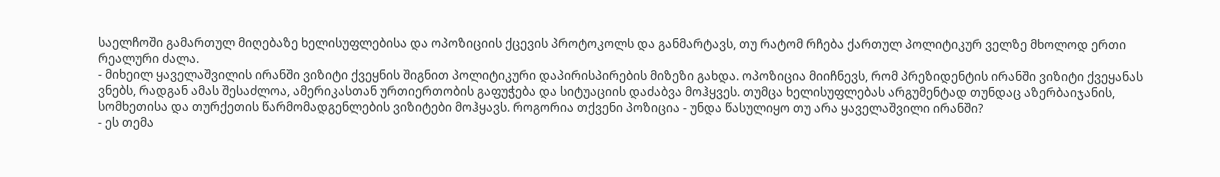საელჩოში გამართულ მიღებაზე ხელისუფლებისა და ოპოზიციის ქცევის პროტოკოლს და განმარტავს, თუ რატომ რჩება ქართულ პოლიტიკურ ველზე მხოლოდ ერთი რეალური ძალა.
- მიხეილ ყაველაშვილის ირანში ვიზიტი ქვეყნის შიგნით პოლიტიკური დაპირისპირების მიზეზი გახდა. ოპოზიცია მიიჩნევს, რომ პრეზიდენტის ირანში ვიზიტი ქვეყანას ვნებს, რადგან ამას შესაძლოა, ამერიკასთან ურთიერთობის გაფუჭება და სიტუაციის დაძაბვა მოჰყვეს. თუმცა ხელისუფლებას არგუმენტად თუნდაც აზერბაიჯანის, სომხეთისა და თურქეთის წარმომადგენლების ვიზიტები მოჰყავს. როგორია თქვენი პოზიცია - უნდა წასულიყო თუ არა ყაველაშვილი ირანში?
- ეს თემა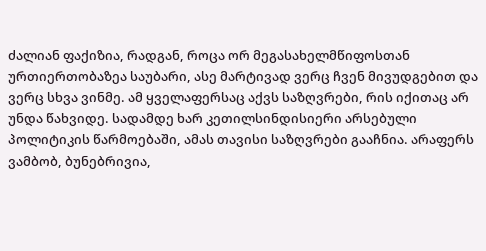ძალიან ფაქიზია, რადგან, როცა ორ მეგასახელმწიფოსთან ურთიერთობაზეა საუბარი, ასე მარტივად ვერც ჩვენ მივუდგებით და ვერც სხვა ვინმე. ამ ყველაფერსაც აქვს საზღვრები, რის იქითაც არ უნდა წახვიდე. სადამდე ხარ კეთილსინდისიერი არსებული პოლიტიკის წარმოებაში, ამას თავისი საზღვრები გააჩნია. არაფერს ვამბობ, ბუნებრივია,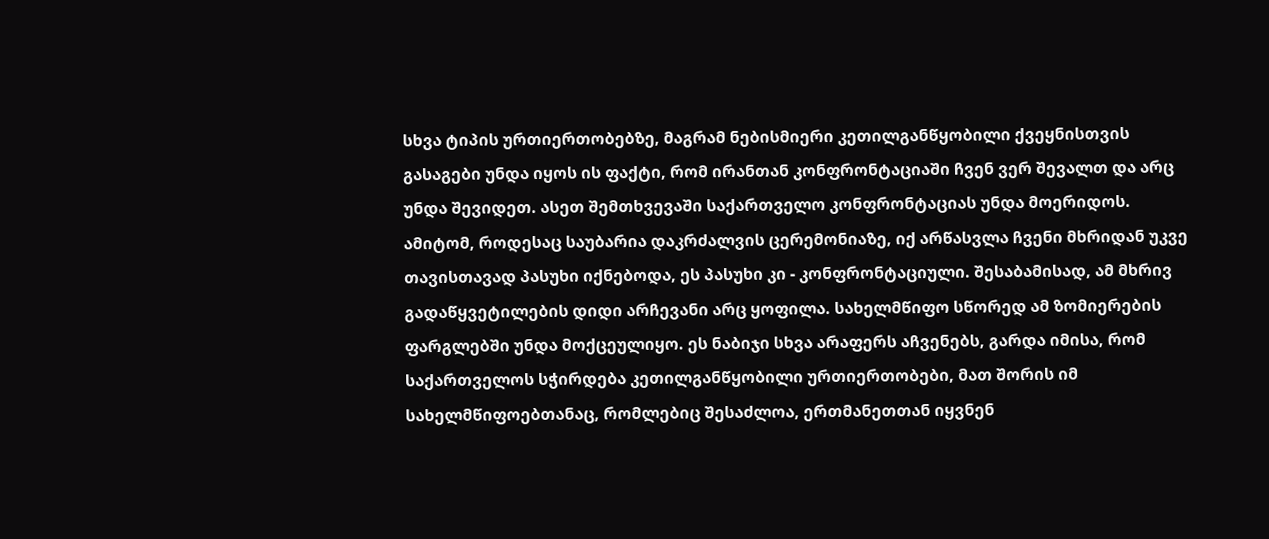სხვა ტიპის ურთიერთობებზე, მაგრამ ნებისმიერი კეთილგანწყობილი ქვეყნისთვის გასაგები უნდა იყოს ის ფაქტი, რომ ირანთან კონფრონტაციაში ჩვენ ვერ შევალთ და არც უნდა შევიდეთ. ასეთ შემთხვევაში საქართველო კონფრონტაციას უნდა მოერიდოს.
ამიტომ, როდესაც საუბარია დაკრძალვის ცერემონიაზე, იქ არწასვლა ჩვენი მხრიდან უკვე თავისთავად პასუხი იქნებოდა, ეს პასუხი კი - კონფრონტაციული. შესაბამისად, ამ მხრივ გადაწყვეტილების დიდი არჩევანი არც ყოფილა. სახელმწიფო სწორედ ამ ზომიერების ფარგლებში უნდა მოქცეულიყო. ეს ნაბიჯი სხვა არაფერს აჩვენებს, გარდა იმისა, რომ საქართველოს სჭირდება კეთილგანწყობილი ურთიერთობები, მათ შორის იმ სახელმწიფოებთანაც, რომლებიც შესაძლოა, ერთმანეთთან იყვნენ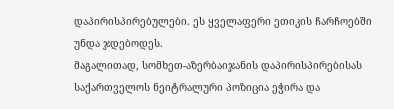დაპირისპირებულები. ეს ყველაფერი ეთიკის ჩარჩოებში უნდა ჯდებოდეს.
მაგალითად, სომხეთ-აზერბაიჯანის დაპირისპირებისას საქართველოს ნეიტრალური პოზიცია ეჭირა და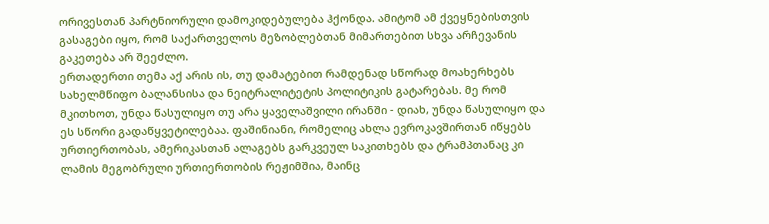ორივესთან პარტნიორული დამოკიდებულება ჰქონდა. ამიტომ ამ ქვეყნებისთვის გასაგები იყო, რომ საქართველოს მეზობლებთან მიმართებით სხვა არჩევანის გაკეთება არ შეეძლო.
ერთადერთი თემა აქ არის ის, თუ დამატებით რამდენად სწორად მოახერხებს სახელმწიფო ბალანსისა და ნეიტრალიტეტის პოლიტიკის გატარებას. მე რომ მკითხოთ, უნდა წასულიყო თუ არა ყაველაშვილი ირანში - დიახ, უნდა წასულიყო და ეს სწორი გადაწყვეტილებაა. ფაშინიანი, რომელიც ახლა ევროკავშირთან იწყებს ურთიერთობას, ამერიკასთან ალაგებს გარკვეულ საკითხებს და ტრამპთანაც კი ლამის მეგობრული ურთიერთობის რეჟიმშია, მაინც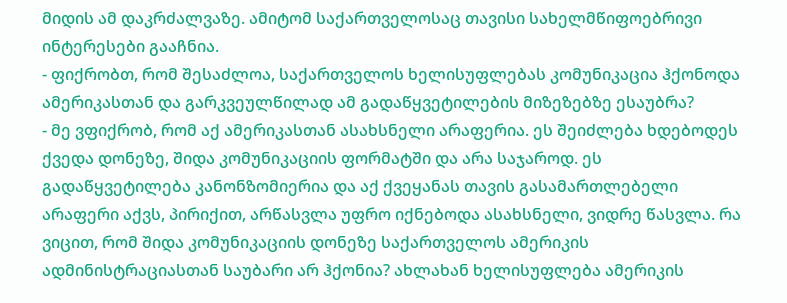მიდის ამ დაკრძალვაზე. ამიტომ საქართველოსაც თავისი სახელმწიფოებრივი ინტერესები გააჩნია.
- ფიქრობთ, რომ შესაძლოა, საქართველოს ხელისუფლებას კომუნიკაცია ჰქონოდა ამერიკასთან და გარკვეულწილად ამ გადაწყვეტილების მიზეზებზე ესაუბრა?
- მე ვფიქრობ, რომ აქ ამერიკასთან ასახსნელი არაფერია. ეს შეიძლება ხდებოდეს ქვედა დონეზე, შიდა კომუნიკაციის ფორმატში და არა საჯაროდ. ეს გადაწყვეტილება კანონზომიერია და აქ ქვეყანას თავის გასამართლებელი არაფერი აქვს, პირიქით, არწასვლა უფრო იქნებოდა ასახსნელი, ვიდრე წასვლა. რა ვიცით, რომ შიდა კომუნიკაციის დონეზე საქართველოს ამერიკის ადმინისტრაციასთან საუბარი არ ჰქონია? ახლახან ხელისუფლება ამერიკის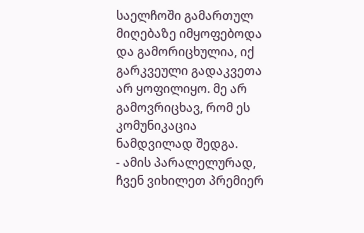საელჩოში გამართულ მიღებაზე იმყოფებოდა და გამორიცხულია, იქ გარკვეული გადაკვეთა არ ყოფილიყო. მე არ გამოვრიცხავ, რომ ეს კომუნიკაცია ნამდვილად შედგა.
- ამის პარალელურად, ჩვენ ვიხილეთ პრემიერ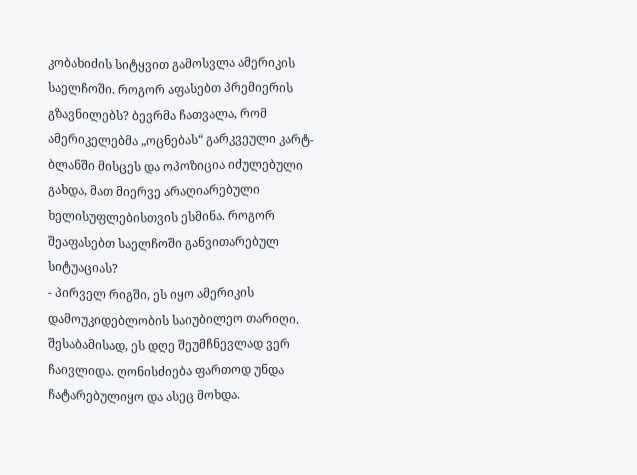კობახიძის სიტყვით გამოსვლა ამერიკის საელჩოში. როგორ აფასებთ პრემიერის გზავნილებს? ბევრმა ჩათვალა, რომ ამერიკელებმა „ოცნებას“ გარკვეული კარტ-ბლანში მისცეს და ოპოზიცია იძულებული გახდა, მათ მიერვე არაღიარებული ხელისუფლებისთვის ესმინა. როგორ შეაფასებთ საელჩოში განვითარებულ სიტუაციას?
- პირველ რიგში, ეს იყო ამერიკის დამოუკიდებლობის საიუბილეო თარიღი. შესაბამისად, ეს დღე შეუმჩნევლად ვერ ჩაივლიდა. ღონისძიება ფართოდ უნდა ჩატარებულიყო და ასეც მოხდა.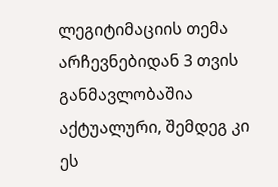ლეგიტიმაციის თემა არჩევნებიდან 3 თვის განმავლობაშია აქტუალური, შემდეგ კი ეს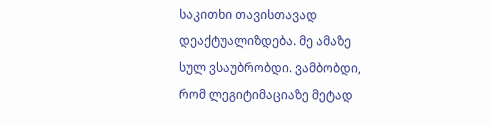საკითხი თავისთავად დეაქტუალიზდება. მე ამაზე სულ ვსაუბრობდი. ვამბობდი, რომ ლეგიტიმაციაზე მეტად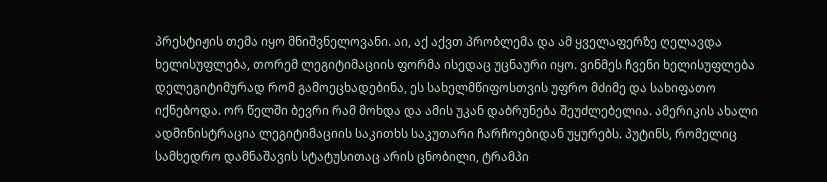პრესტიჟის თემა იყო მნიშვნელოვანი. აი, აქ აქვთ პრობლემა და ამ ყველაფერზე ღელავდა ხელისუფლება, თორემ ლეგიტიმაციის ფორმა ისედაც უცნაური იყო. ვინმეს ჩვენი ხელისუფლება დელეგიტიმურად რომ გამოეცხადებინა, ეს სახელმწიფოსთვის უფრო მძიმე და სახიფათო იქნებოდა. ორ წელში ბევრი რამ მოხდა და ამის უკან დაბრუნება შეუძლებელია. ამერიკის ახალი ადმინისტრაცია ლეგიტიმაციის საკითხს საკუთარი ჩარჩოებიდან უყურებს. პუტინს, რომელიც სამხედრო დამნაშავის სტატუსითაც არის ცნობილი, ტრამპი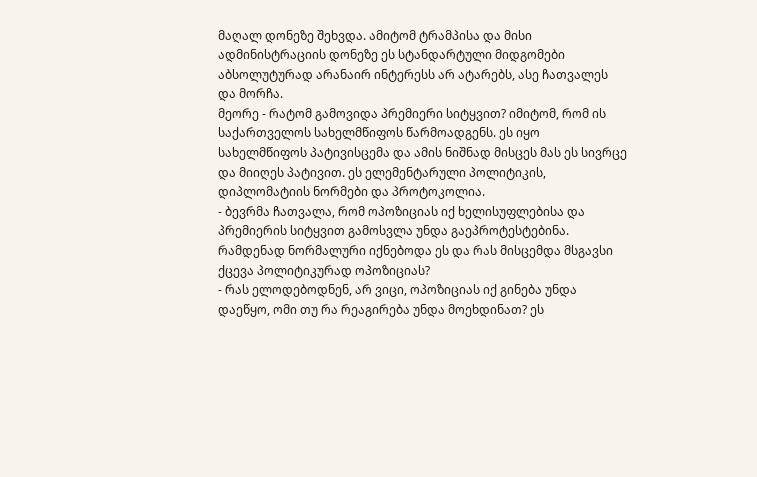მაღალ დონეზე შეხვდა. ამიტომ ტრამპისა და მისი ადმინისტრაციის დონეზე ეს სტანდარტული მიდგომები აბსოლუტურად არანაირ ინტერესს არ ატარებს, ასე ჩათვალეს და მორჩა.
მეორე - რატომ გამოვიდა პრემიერი სიტყვით? იმიტომ, რომ ის საქართველოს სახელმწიფოს წარმოადგენს. ეს იყო სახელმწიფოს პატივისცემა და ამის ნიშნად მისცეს მას ეს სივრცე და მიიღეს პატივით. ეს ელემენტარული პოლიტიკის, დიპლომატიის ნორმები და პროტოკოლია.
- ბევრმა ჩათვალა, რომ ოპოზიციას იქ ხელისუფლებისა და პრემიერის სიტყვით გამოსვლა უნდა გაეპროტესტებინა. რამდენად ნორმალური იქნებოდა ეს და რას მისცემდა მსგავსი ქცევა პოლიტიკურად ოპოზიციას?
- რას ელოდებოდნენ, არ ვიცი, ოპოზიციას იქ გინება უნდა დაეწყო, ომი თუ რა რეაგირება უნდა მოეხდინათ? ეს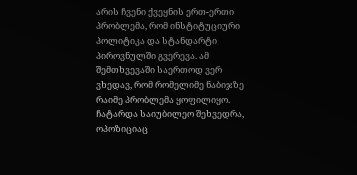არის ჩვენი ქვეყნის ერთ-ერთი პრობლემა, რომ ინსტიტუციური პოლიტიკა და სტანდარტი პიროვნულში გვერევა. ამ შემთხვევაში საერთოდ ვერ ვხედავ, რომ რომელიმე ნაბიჯზე რაიმე პრობლემა ყოფილიყო. ჩატარდა საიუბილეო შეხვედრა, ოპოზიციაც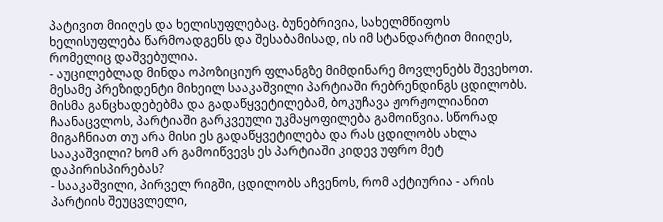პატივით მიიღეს და ხელისუფლებაც. ბუნებრივია, სახელმწიფოს ხელისუფლება წარმოადგენს და შესაბამისად, ის იმ სტანდარტით მიიღეს, რომელიც დაშვებულია.
- აუცილებლად მინდა ოპოზიციურ ფლანგზე მიმდინარე მოვლენებს შევეხოთ. მესამე პრეზიდენტი მიხეილ სააკაშვილი პარტიაში რებრენდინგს ცდილობს. მისმა განცხადებებმა და გადაწყვეტილებამ, ბოკუჩავა ჟორჟოლიანით ჩაანაცვლოს, პარტიაში გარკვეული უკმაყოფილება გამოიწვია. სწორად მიგაჩნიათ თუ არა მისი ეს გადაწყვეტილება და რას ცდილობს ახლა სააკაშვილი? ხომ არ გამოიწვევს ეს პარტიაში კიდევ უფრო მეტ დაპირისპირებას?
- სააკაშვილი, პირველ რიგში, ცდილობს აჩვენოს, რომ აქტიურია - არის პარტიის შეუცვლელი,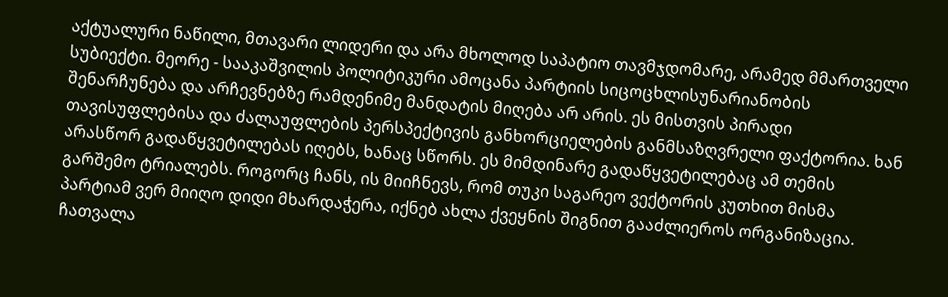აქტუალური ნაწილი, მთავარი ლიდერი და არა მხოლოდ საპატიო თავმჯდომარე, არამედ მმართველი სუბიექტი. მეორე - სააკაშვილის პოლიტიკური ამოცანა პარტიის სიცოცხლისუნარიანობის შენარჩუნება და არჩევნებზე რამდენიმე მანდატის მიღება არ არის. ეს მისთვის პირადი თავისუფლებისა და ძალაუფლების პერსპექტივის განხორციელების განმსაზღვრელი ფაქტორია. ხან არასწორ გადაწყვეტილებას იღებს, ხანაც სწორს. ეს მიმდინარე გადაწყვეტილებაც ამ თემის გარშემო ტრიალებს. როგორც ჩანს, ის მიიჩნევს, რომ თუკი საგარეო ვექტორის კუთხით მისმა პარტიამ ვერ მიიღო დიდი მხარდაჭერა, იქნებ ახლა ქვეყნის შიგნით გააძლიეროს ორგანიზაცია. ჩათვალა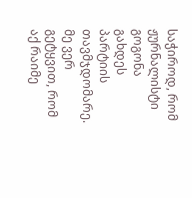საჭიროდ, რომ ჟურნალისტი გოგონა გახდეს პარტიის თავმჯდომარე.
მე ვერ გეტყვით, რომ აქ რაიმე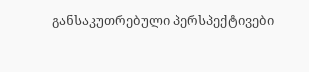განსაკუთრებული პერსპექტივები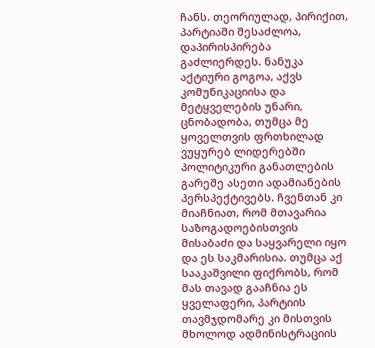ჩანს. თეორიულად, პირიქით, პარტიაში შესაძლოა, დაპირისპირება გაძლიერდეს. ნანუკა აქტიური გოგოა, აქვს კომუნიკაციისა და მეტყველების უნარი, ცნობადობა, თუმცა მე ყოველთვის ფრთხილად ვუყურებ ლიდერებში პოლიტიკური განათლების გარეშე ასეთი ადამიანების პერსპექტივებს. ჩვენთან კი მიაჩნიათ, რომ მთავარია საზოგადოებისთვის მისაბაძი და საყვარელი იყო და ეს საკმარისია. თუმცა აქ სააკაშვილი ფიქრობს, რომ მას თავად გააჩნია ეს ყველაფერი, პარტიის თავმჯდომარე კი მისთვის მხოლოდ ადმინისტრაციის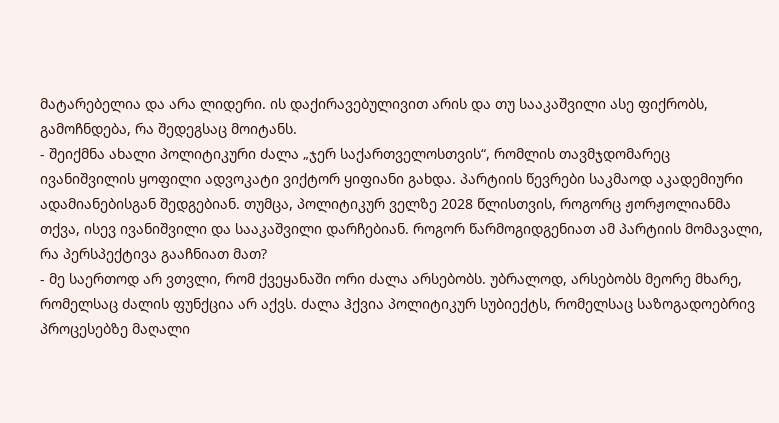მატარებელია და არა ლიდერი. ის დაქირავებულივით არის და თუ სააკაშვილი ასე ფიქრობს, გამოჩნდება, რა შედეგსაც მოიტანს.
- შეიქმნა ახალი პოლიტიკური ძალა „ჯერ საქართველოსთვის“, რომლის თავმჯდომარეც ივანიშვილის ყოფილი ადვოკატი ვიქტორ ყიფიანი გახდა. პარტიის წევრები საკმაოდ აკადემიური ადამიანებისგან შედგებიან. თუმცა, პოლიტიკურ ველზე 2028 წლისთვის, როგორც ჟორჟოლიანმა თქვა, ისევ ივანიშვილი და სააკაშვილი დარჩებიან. როგორ წარმოგიდგენიათ ამ პარტიის მომავალი, რა პერსპექტივა გააჩნიათ მათ?
- მე საერთოდ არ ვთვლი, რომ ქვეყანაში ორი ძალა არსებობს. უბრალოდ, არსებობს მეორე მხარე, რომელსაც ძალის ფუნქცია არ აქვს. ძალა ჰქვია პოლიტიკურ სუბიექტს, რომელსაც საზოგადოებრივ პროცესებზე მაღალი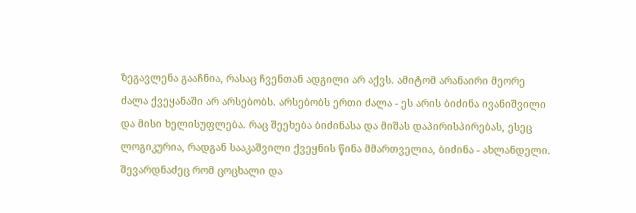ზეგავლენა გააჩნია, რასაც ჩვენთან ადგილი არ აქვს. ამიტომ არანაირი მეორე ძალა ქვეყანაში არ არსებობს. არსებობს ერთი ძალა - ეს არის ბიძინა ივანიშვილი და მისი ხელისუფლება. რაც შეეხება ბიძინასა და მიშას დაპირისპირებას, ესეც ლოგიკურია, რადგან სააკაშვილი ქვეყნის წინა მმართველია, ბიძინა - ახლანდელი. შევარდნაძეც რომ ცოცხალი და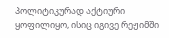პოლიტიკურად აქტიური ყოფილიყო, ისიც იგივე რეჟიმში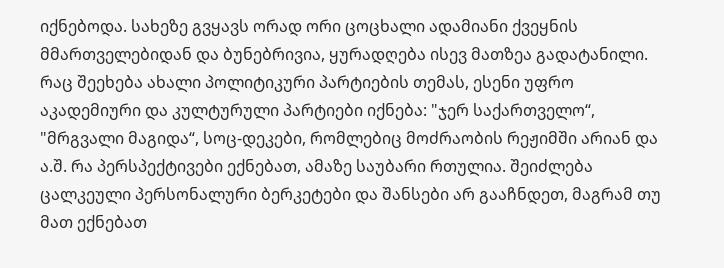იქნებოდა. სახეზე გვყავს ორად ორი ცოცხალი ადამიანი ქვეყნის მმართველებიდან და ბუნებრივია, ყურადღება ისევ მათზეა გადატანილი.
რაც შეეხება ახალი პოლიტიკური პარტიების თემას, ესენი უფრო აკადემიური და კულტურული პარტიები იქნება: "ჯერ საქართველო“, "მრგვალი მაგიდა“, სოც-დეკები, რომლებიც მოძრაობის რეჟიმში არიან და ა.შ. რა პერსპექტივები ექნებათ, ამაზე საუბარი რთულია. შეიძლება ცალკეული პერსონალური ბერკეტები და შანსები არ გააჩნდეთ, მაგრამ თუ მათ ექნებათ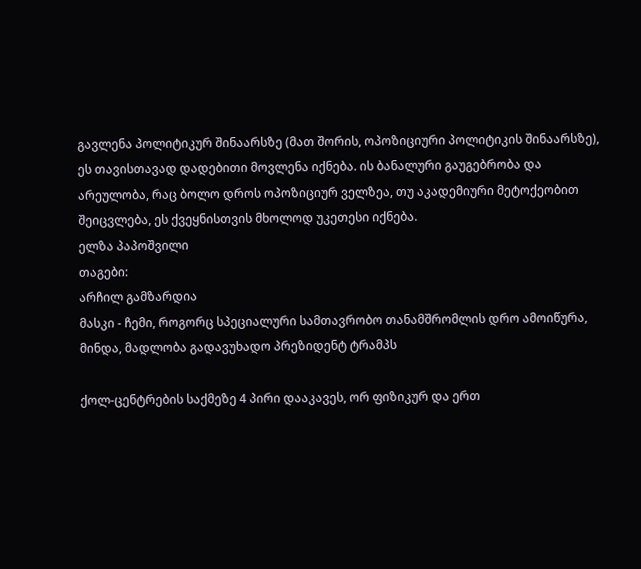გავლენა პოლიტიკურ შინაარსზე (მათ შორის, ოპოზიციური პოლიტიკის შინაარსზე), ეს თავისთავად დადებითი მოვლენა იქნება. ის ბანალური გაუგებრობა და არეულობა, რაც ბოლო დროს ოპოზიციურ ველზეა, თუ აკადემიური მეტოქეობით შეიცვლება, ეს ქვეყნისთვის მხოლოდ უკეთესი იქნება.
ელზა პაპოშვილი
თაგები:
არჩილ გამზარდია
მასკი - ჩემი, როგორც სპეციალური სამთავრობო თანამშრომლის დრო ამოიწურა, მინდა, მადლობა გადავუხადო პრეზიდენტ ტრამპს

ქოლ-ცენტრების საქმეზე 4 პირი დააკავეს, ორ ფიზიკურ და ერთ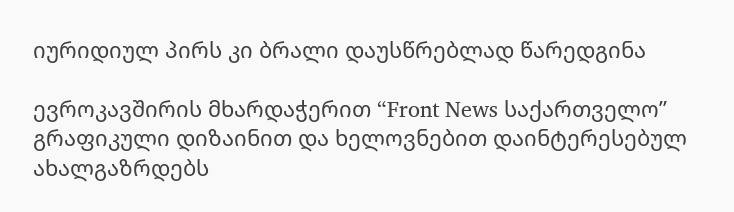იურიდიულ პირს კი ბრალი დაუსწრებლად წარედგინა

ევროკავშირის მხარდაჭერით “Front News საქართველო” გრაფიკული დიზაინით და ხელოვნებით დაინტერესებულ ახალგაზრდებს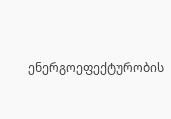ენერგოეფექტურობის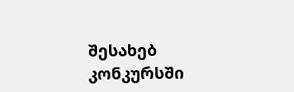შესახებ კონკურსში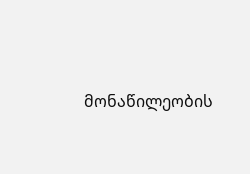მონაწილეობის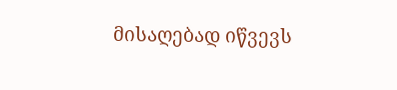მისაღებად იწვევს